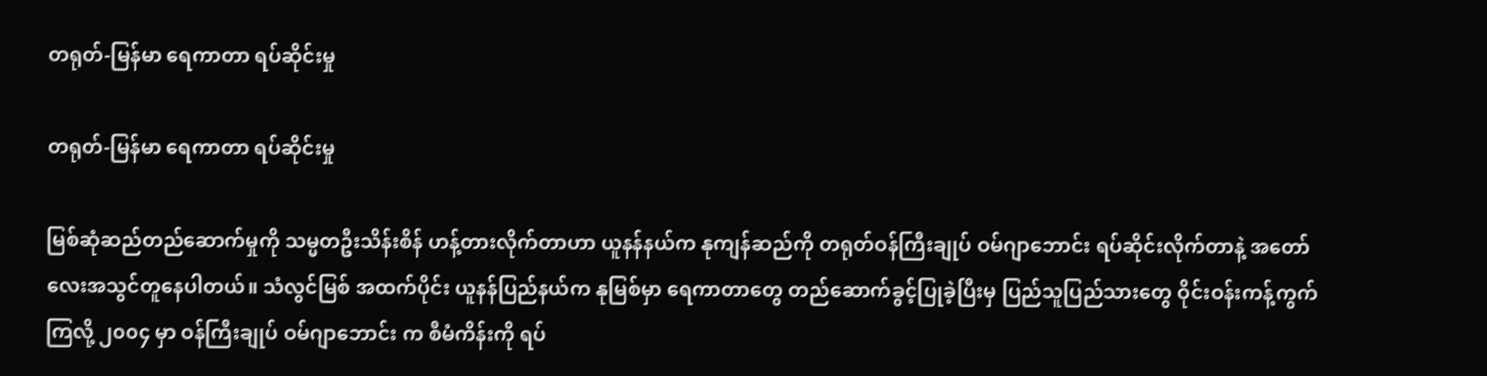တရုတ်-မြန်မာ ရေကာတာ ရပ်ဆိုင်းမှု

တရုတ်-မြန်မာ ရေကာတာ ရပ်ဆိုင်းမှု

မြစ်ဆုံဆည်တည်ဆောက်မှုကို သမ္မတဦးသိန်းစိန် ဟန့်တားလိုက်တာဟာ ယူနန်နယ်က နုကျန်ဆည်ကို တရုတ်ဝန်ကြီးချုပ် ဝမ်ဂျာဘောင်း ရပ်ဆိုင်းလိုက်တာနဲ့ အတော်လေးအသွင်တူနေပါတယ်။ သံလွင်မြစ် အထက်ပိုင်း ယူနန်ပြည်နယ်က နုမြစ်မှာ ရေကာတာတွေ တည်ဆောက်ခွင့်ပြုခဲ့ပြီးမှ ပြည်သူပြည်သားတွေ ဝိုင်းဝန်းကန့်ကွက်ကြလို့ ၂၀၀၄ မှာ ဝန်ကြီးချုပ် ဝမ်ဂျာဘောင်း က စီမံကိန်းကို ရပ်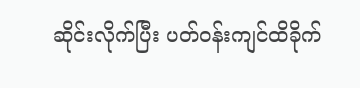ဆိုင်းလိုက်ပြီး ပတ်ဝန်းကျင်ထိခိုက်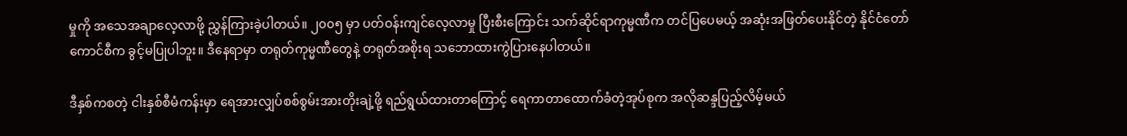မှုကို အသေအချာလေ့လာဖို့ ညွှန်ကြားခဲ့ပါတယ်။ ၂၀၀၅ မှာ ပတ်ဝန်းကျင်လေ့လာမှု ပြီးစီးကြောင်း သက်ဆိုင်ရာကုမ္မဏီက တင်ပြပေမယ့် အဆုံးအဖြတ်ပေးနိုင်တဲ့ နိုင်ငံတော်ကောင်စီက ခွင့်မပြုပါဘူး။ ဒီနေရာမှာ တရုတ်ကုမ္မဏီတွေနဲ့ တရုတ်အစိုးရ သဘောထားကွဲပြားနေပါတယ်။

ဒီနှစ်ကစတဲ့ ငါးနှစ်စီမံကန်းမှာ ရေအားလျှပ်စစ်စွမ်းအားတိုးချဲ့ဖို့ ရည်ရွယ်ထားတာကြောင့် ရေကာတာထောက်ခံတဲ့အုပ်စုက အလိုဆန္ဒပြည့်လိမ့်မယ်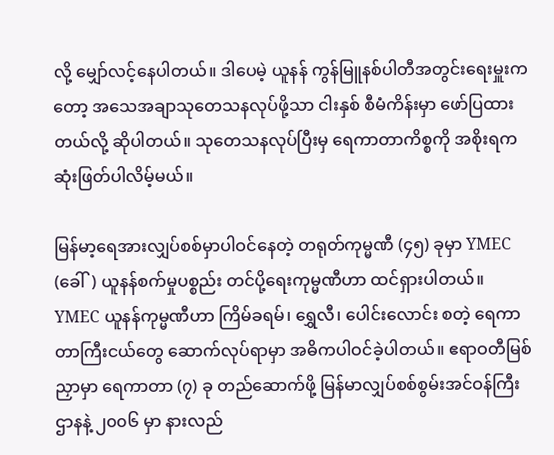လို့ မျှော်လင့်နေပါတယ်။ ဒါပေမဲ့ ယူနန် ကွန်မြူနစ်ပါတီအတွင်းရေးမှူးကတော့ အသေအချာသုတေသနလုပ်ဖို့သာ ငါးနှစ် စီမံကိန်းမှာ ဖော်ပြထားတယ်လို့ ဆိုပါတယ်။ သုတေသနလုပ်ပြီးမှ ရေကာတာကိစ္စကို အစိုးရက ဆုံးဖြတ်ပါလိမ့်မယ်။

မြန်မာ့ရေအားလျှပ်စစ်မှာပါဝင်နေတဲ့ တရုတ်ကုမ္မဏီ (၄၅) ခုမှာ YMEC (ခေါ်) ယူနန်စက်မှုပစ္စည်း တင်ပို့ရေးကုမ္မဏီဟာ ထင်ရှားပါတယ်။ YMEC ယူနန်ကုမ္မဏီဟာ ကြိမ်ခရမ်၊ ရွှေလီ၊ ပေါင်းလောင်း စတဲ့ ရေကာတာကြီးငယ်တွေ ဆောက်လုပ်ရာမှာ အဓိကပါဝင်ခဲ့ပါတယ်။ ဧရာဝတီမြစ်ညှာမှာ ရေကာတာ (၇) ခု တည်ဆောက်ဖို့ မြန်မာလျှပ်စစ်စွမ်းအင်ဝန်ကြီးဌာနနဲ့ ၂၀၀၆ မှာ နားလည်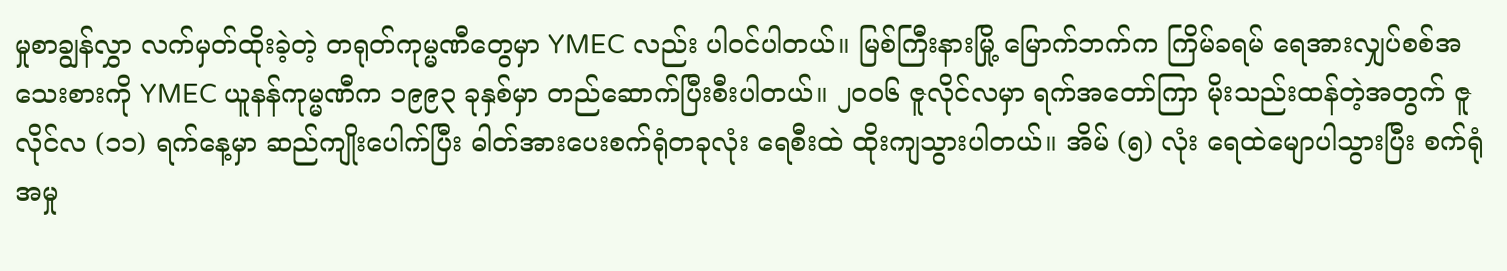မှုစာချွန်လွှာ လက်မှတ်ထိုးခဲ့တဲ့ တရုတ်ကုမ္မဏီတွေမှာ YMEC လည်း ပါဝင်ပါတယ်။ မြစ်ကြီးနားမြို့ မြောက်ဘက်က ကြိမ်ခရမ် ရေအားလျှပ်စစ်အသေးစားကို YMEC ယူနန်ကုမ္မဏီက ၁၉၉၃ ခုနှစ်မှာ တည်ဆောက်ပြီးစီးပါတယ်။ ၂၀၀၆ ဇူလိုင်လမှာ ရက်အတော်ကြာ မိုးသည်းထန်တဲ့အတွက် ဇူလိုင်လ (၁၁) ရက်နေ့မှာ ဆည်ကျိုးပေါက်ပြီး ဓါတ်အားပေးစက်ရုံတခုလုံး ရေစီးထဲ ထိုးကျသွားပါတယ်။ အိမ် (၅) လုံး ရေထဲမျောပါသွားပြီး စက်ရုံအမှု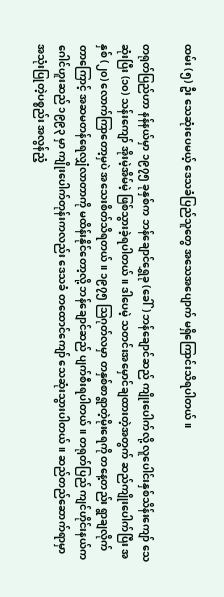ထမ်း (၅) ဦး သေဆုံးပေမယ့် ဒေသခံပြည်သူတွေ အသေအပျောက် မရှိကြောင်းသိရပါတယ်။

တရုတ်ပြည်ဟာ နန်နယ်မှာ ၁၉၇၅ ခုနှစ်က ဘန်ချောင်ရွှေခု (ခေါ်) ဘန်ချောင်ဆည် ကျိုးပေါက်လို့ လူပေါင်းနှစ်သိန်းကျော် သေဆုံးပြီး (၁၀) သန်းကျော် အိုးမဲ့အိမ်မဲ့ ဖြစ်သွားခဲ့ရပါတယ်။ ဒါပေမဲ့ သတင်းအမှောင်ချထားတဲ့အတွက် ဆည်ကျိုးပေါက်ပြီး အနှစ် (၂၀) လောက်ကြာတော့မှပဲ အသေးစိတ်သိရတယ်။ ၁၉၇၅ သြဂုတ်လမှာ တနှစ်စာရွာတဲ့မိုးရေကို တနေ့တည်း ရွာချလိုက်တာကြောင့် အဆမတန်ရေလျှံလာတာကို မထိန်းနိုင်တော့လို့ ဘန်ချောင်ဆည် ပျက်စီးရပါတယ်။ တရုတ်ပြည် ကျင်ဟိုင်းနယ်က ဂေါင်ဟူးဆည် ၁၉၉၃ မှာ ကျိုးပေါက်တုန်းကလည်း ဒေသခံ တထောင်ကျော် သေဆုံးသွားပါတယ်။ ဆည်တည်ဆောက်ရာမှာ အသုံးပြုတဲ့ပစ္စည်း အလွန်ညံ့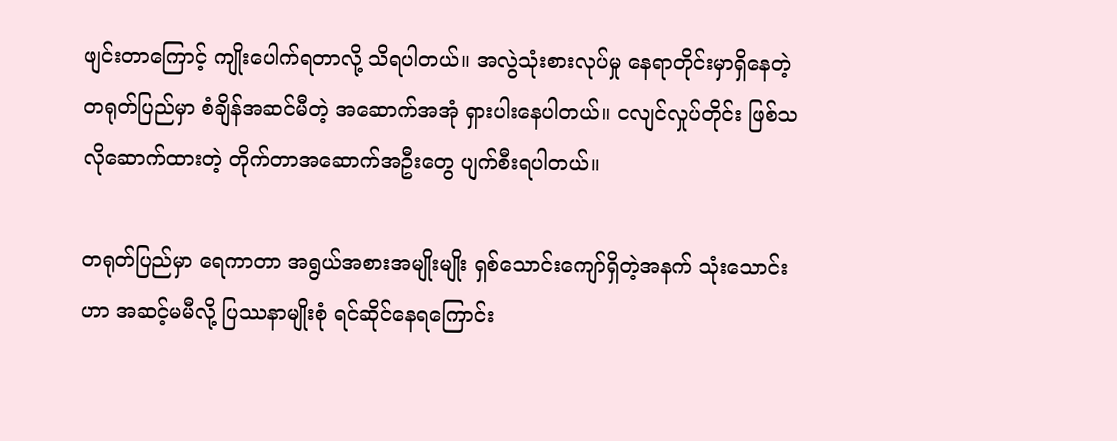ဖျင်းတာကြောင့် ကျိုးပေါက်ရတာလို့ သိရပါတယ်။ အလွဲသုံးစားလုပ်မှု နေရာတိုင်းမှာရှိနေတဲ့ တရုတ်ပြည်မှာ စံချိန်အဆင်မီတဲ့ အဆောက်အအုံ ရှားပါးနေပါတယ်။ ငလျင်လှုပ်တိုင်း ဖြစ်သလိုဆောက်ထားတဲ့ တိုက်တာအဆောက်အဦးတွေ ပျက်စီးရပါတယ်။

တရုတ်ပြည်မှာ ရေကာတာ အရွယ်အစားအမျိုးမျိုး ရှစ်သောင်းကျော်ရှိတဲ့အနက် သုံးသောင်းဟာ အဆင့်မမီလို့ ပြဿနာမျိုးစုံ ရင်ဆိုင်နေရကြောင်း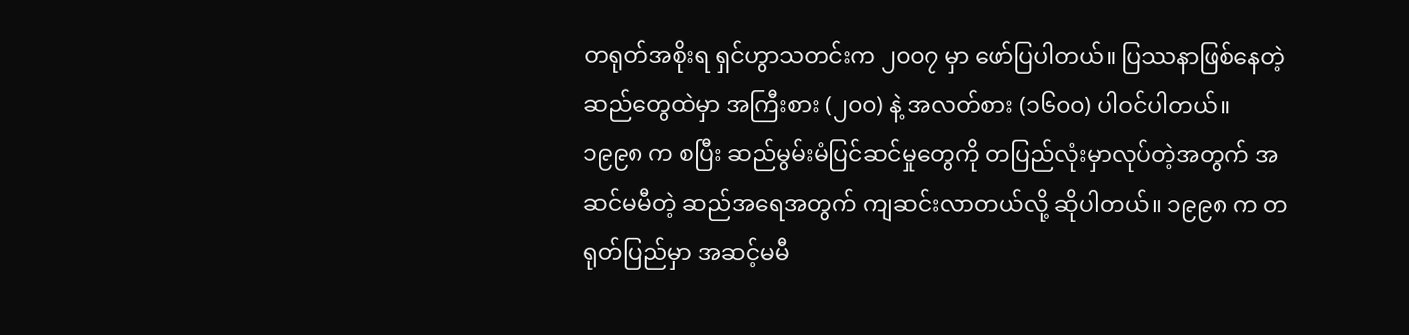တရုတ်အစိုးရ ရှင်ဟွာသတင်းက ၂၀၀၇ မှာ ဖော်ပြပါတယ်။ ပြဿနာဖြစ်နေတဲ့ ဆည်တွေထဲမှာ အကြီးစား (၂၀၀) နဲ့ အလတ်စား (၁၆၀၀) ပါဝင်ပါတယ်။ ၁၉၉၈ က စပြီး ဆည်မွမ်းမံပြင်ဆင်မှုတွေကို တပြည်လုံးမှာလုပ်တဲ့အတွက် အဆင်မမီတဲ့ ဆည်အရေအတွက် ကျဆင်းလာတယ်လို့ ဆိုပါတယ်။ ၁၉၉၈ က တရုတ်ပြည်မှာ အဆင့်မမီ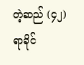တဲ့ဆည် (၄၂) ရာခိုင်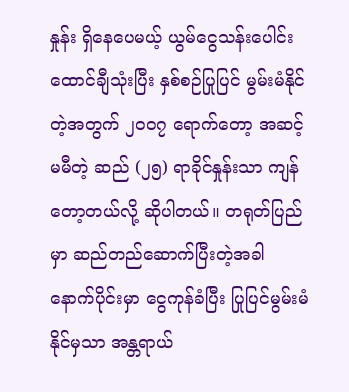နှုန်း ရှိနေပေမယ့် ယွမ်ငွေသန်းပေါင်း ထောင်ချီသုံးပြီး နှစ်စဉ်ပြုပြင် မွမ်းမံနိုင်တဲ့အတွက် ၂၀၀၇ ရောက်တော့ အဆင့်မမီတဲ့ ဆည် (၂၅) ရာခိုင်နှုန်းသာ ကျန်တော့တယ်လို့ ဆိုပါတယ်။ တရုတ်ပြည်မှာ ဆည်တည်ဆောက်ပြီးတဲ့အခါ နောက်ပိုင်းမှာ ငွေကုန်ခံပြီး ပြုပြင်မွမ်းမံနိုင်မှသာ အန္တရာယ်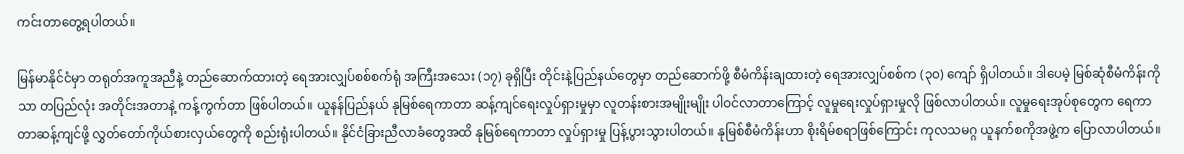ကင်းတာတွေ့ရပါတယ်။

မြန်မာနိုင်ငံမှာ တရုတ်အကူအညီနဲ့ တည်ဆောက်ထားတဲ့ ရေအားလျှပ်စစ်စက်ရုံ အကြီးအသေး (၁၇) ခုရှိပြီး တိုင်းနဲ့ပြည်နယ်တွေမှာ တည်ဆောက်ဖို့ စီမံကိန်းချထားတဲ့ ရေအားလျှပ်စစ်က (၃၀) ကျော် ရှိပါတယ်။ ဒါပေမဲ့ မြစ်ဆုံစီမံကိန်းကိုသာ တပြည်လုံး အတိုင်းအတာနဲ့ ကန့်ကွက်တာ ဖြစ်ပါတယ်။ ယူနန်ပြည်နယ် နုမြစ်ရေကာတာ ဆန့်ကျင်ရေးလှုပ်ရှားမှုမှာ လူတန်းစားအမျိုးမျိုး ပါဝင်လာတာကြောင့် လူမှုရေးလှုပ်ရှားမှုလို ဖြစ်လာပါတယ်။ လူမှုရေးအုပ်စုတွေက ရေကာတာဆန့်ကျင်ဖို့ လွှတ်တော်ကိုယ်စားလှယ်တွေကို စည်းရုံးပါတယ်။ နိုင်ငံခြားညီလာခံတွေအထိ နုမြစ်ရေကာတာ လှုပ်ရှားမှု ပြန့်ပွားသွားပါတယ်။ နုမြစ်စီမံကိန်းဟာ စိုးရိမ်စရာဖြစ်ကြောင်း ကုလသမဂ္ဂ ယူနက်စကိုအဖွဲ့က ပြောလာပါတယ်။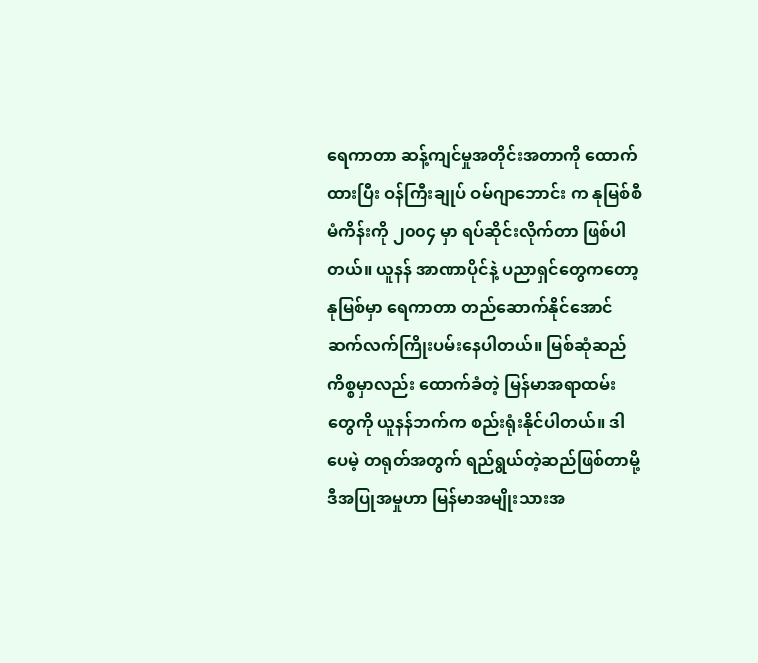ရေကာတာ ဆန့်ကျင်မှုအတိုင်းအတာကို ထောက်ထားပြီး ဝန်ကြီးချုပ် ဝမ်ဂျာဘောင်း က နုမြစ်စီမံကိန်းကို ၂၀၀၄ မှာ ရပ်ဆိုင်းလိုက်တာ ဖြစ်ပါတယ်။ ယူနန် အာဏာပိုင်နဲ့ ပညာရှင်တွေကတော့ နုမြစ်မှာ ရေကာတာ တည်ဆောက်နိုင်အောင် ဆက်လက်ကြိုးပမ်းနေပါတယ်။ မြစ်ဆုံဆည်ကိစ္စမှာလည်း ထောက်ခံတဲ့ မြန်မာအရာထမ်းတွေကို ယူနန်ဘက်က စည်းရုံးနိုင်ပါတယ်။ ဒါပေမဲ့ တရုတ်အတွက် ရည်ရွယ်တဲ့ဆည်ဖြစ်တာမို့ ဒီအပြုအမှုဟာ မြန်မာအမျိုးသားအ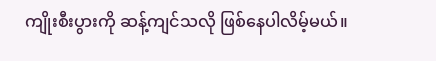ကျိုးစီးပွားကို ဆန့်ကျင်သလို ဖြစ်နေပါလိမ့်မယ်။